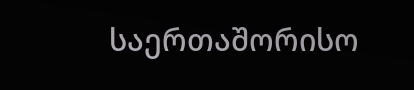საერთაშორისო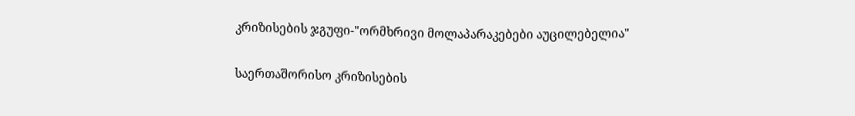კრიზისების ჯგუფი-"ორმხრივი მოლაპარაკებები აუცილებელია"

საერთაშორისო კრიზისების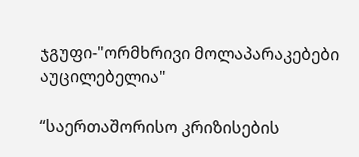ჯგუფი-"ორმხრივი მოლაპარაკებები აუცილებელია"

“საერთაშორისო კრიზისების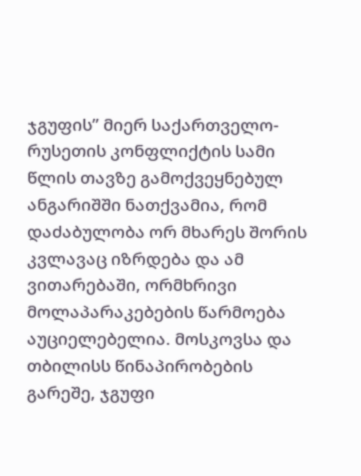ჯგუფის” მიერ საქართველო-რუსეთის კონფლიქტის სამი წლის თავზე გამოქვეყნებულ ანგარიშში ნათქვამია, რომ დაძაბულობა ორ მხარეს შორის კვლავაც იზრდება და ამ ვითარებაში, ორმხრივი მოლაპარაკებების წარმოება აუციელებელია. მოსკოვსა და თბილისს წინაპირობების გარეშე, ჯგუფი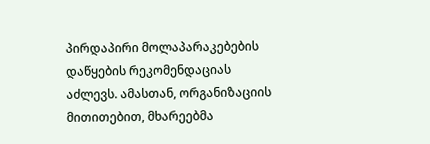პირდაპირი მოლაპარაკებების დაწყების რეკომენდაციას აძლევს. ამასთან, ორგანიზაციის მითითებით, მხარეებმა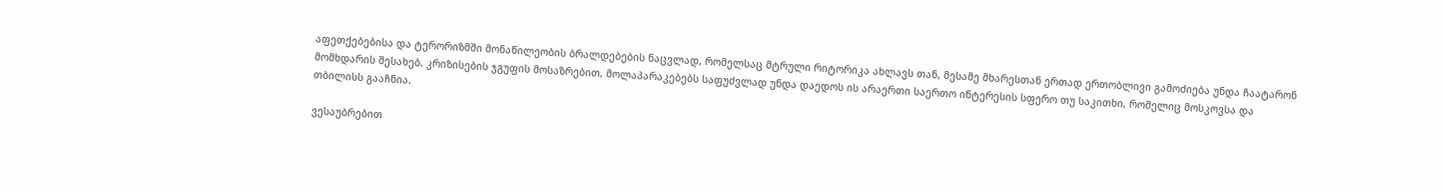აფეთქებებისა და ტერორიზმში მონაწილეობის ბრალდებების ნაცვლად, რომელსაც მტრული რიტორიკა ახლავს თან, მესამე მხარესთან ერთად ერთობლივი გამოძიება უნდა ჩაატარონ მომხდარის შესახებ. კრიზისების ჯგუფის მოსაზრებით, მოლაპარაკებებს საფუძვლად უნდა დაედოს ის არაერთი საერთო ინტერესის სფერო თუ საკითხი, რომელიც მოსკოვსა და თბილისს გააჩნია.

ვესაუბრებით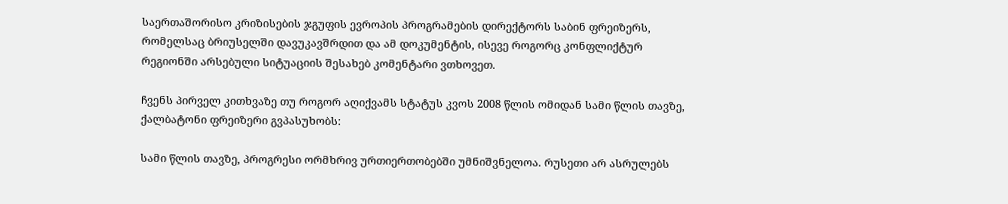საერთაშორისო კრიზისების ჯგუფის ევროპის პროგრამების დირექტორს საბინ ფრეიზერს, რომელსაც ბრიუსელში დავუკავშრდით და ამ დოკუმენტის, ისევე როგორც კონფლიქტურ რეგიონში არსებული სიტუაციის შესახებ კომენტარი ვთხოვეთ.

ჩვენს პირველ კითხვაზე თუ როგორ აღიქვამს სტატუს კვოს 2008 წლის ომიდან სამი წლის თავზე, ქალბატონი ფრეიზერი გვპასუხობს:

სამი წლის თავზე, პროგრესი ორმხრივ ურთიერთობებში უმნიშვნელოა. რუსეთი არ ასრულებს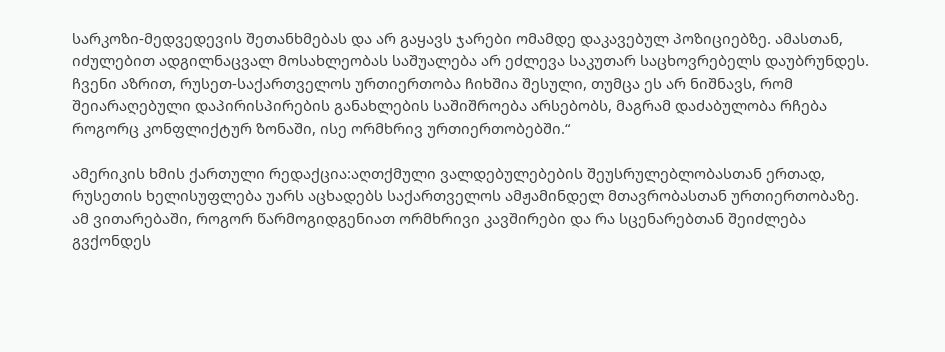სარკოზი-მედვედევის შეთანხმებას და არ გაყავს ჯარები ომამდე დაკავებულ პოზიციებზე. ამასთან, იძულებით ადგილნაცვალ მოსახლეობას საშუალება არ ეძლევა საკუთარ საცხოვრებელს დაუბრუნდეს. ჩვენი აზრით, რუსეთ-საქართველოს ურთიერთობა ჩიხშია შესული, თუმცა ეს არ ნიშნავს, რომ შეიარაღებული დაპირისპირების განახლების საშიშროება არსებობს, მაგრამ დაძაბულობა რჩება როგორც კონფლიქტურ ზონაში, ისე ორმხრივ ურთიერთობებში.“

ამერიკის ხმის ქართული რედაქცია:აღთქმული ვალდებულებების შეუსრულებლობასთან ერთად, რუსეთის ხელისუფლება უარს აცხადებს საქართველოს ამჟამინდელ მთავრობასთან ურთიერთობაზე. ამ ვითარებაში, როგორ წარმოგიდგენიათ ორმხრივი კავშირები და რა სცენარებთან შეიძლება გვქონდეს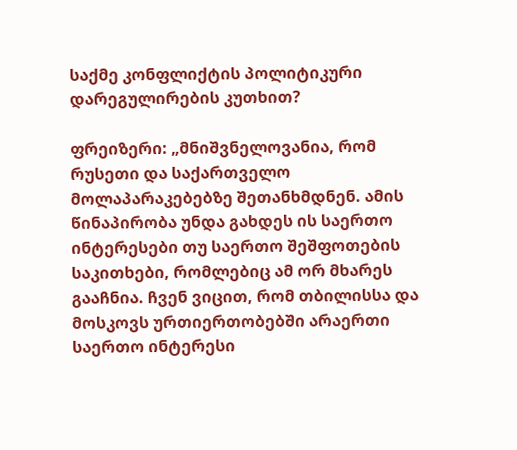საქმე კონფლიქტის პოლიტიკური დარეგულირების კუთხით?

ფრეიზერი: „მნიშვნელოვანია, რომ რუსეთი და საქართველო მოლაპარაკებებზე შეთანხმდნენ. ამის წინაპირობა უნდა გახდეს ის საერთო ინტერესები თუ საერთო შეშფოთების საკითხები, რომლებიც ამ ორ მხარეს გააჩნია. ჩვენ ვიცით, რომ თბილისსა და მოსკოვს ურთიერთობებში არაერთი საერთო ინტერესი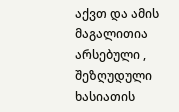აქვთ და ამის მაგალითია არსებული , შეზღუდული ხასიათის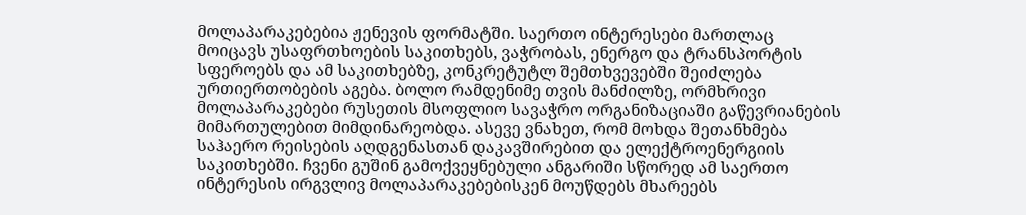მოლაპარაკებებია ჟენევის ფორმატში. საერთო ინტერესები მართლაც მოიცავს უსაფრთხოების საკითხებს, ვაჭრობას, ენერგო და ტრანსპორტის სფეროებს და ამ საკითხებზე, კონკრეტუტლ შემთხვევებში შეიძლება ურთიერთობების აგება. ბოლო რამდენიმე თვის მანძილზე, ორმხრივი მოლაპარაკებები რუსეთის მსოფლიო სავაჭრო ორგანიზაციაში გაწევრიანების მიმართულებით მიმდინარეობდა. ასევე ვნახეთ, რომ მოხდა შეთანხმება საჰაერო რეისების აღდგენასთან დაკავშირებით და ელექტროენერგიის საკითხებში. ჩვენი გუშინ გამოქვეყნებული ანგარიში სწორედ ამ საერთო ინტერესის ირგვლივ მოლაპარაკებებისკენ მოუწდებს მხარეებს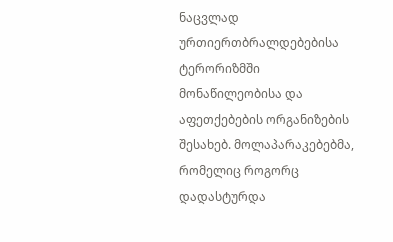ნაცვლად ურთიერთბრალდებებისა ტერორიზმში მონაწილეობისა და აფეთქებების ორგანიზების შესახებ. მოლაპარაკებებმა, რომელიც როგორც დადასტურდა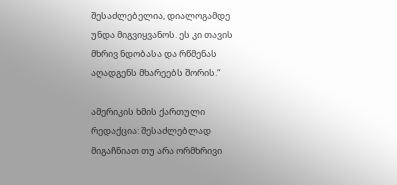შესაძლებელია, დიალოგამდე უნდა მიგვიყვანოს. ეს კი თავის მხრივ ნდობასა და რწმენას აღადგენს მხარეებს შორის.“

ამერიკის ხმის ქართული რედაქცია: შესაძლებლად მიგაჩნიათ თუ არა ორმხრივი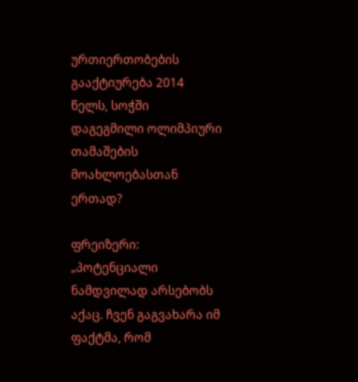ურთიერთობების გააქტიურება 2014 წელს, სოჭში დაგეგმილი ოლიმპიური თამაშების მოახლოებასთან ერთად?

ფრეიზერი: „პოტენციალი ნამდვილად არსებობს აქაც. ჩვენ გაგვახარა იმ ფაქტმა, რომ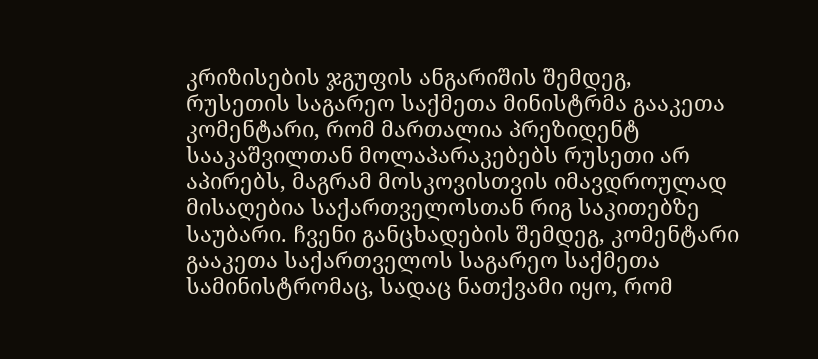კრიზისების ჯგუფის ანგარიშის შემდეგ, რუსეთის საგარეო საქმეთა მინისტრმა გააკეთა კომენტარი, რომ მართალია პრეზიდენტ სააკაშვილთან მოლაპარაკებებს რუსეთი არ აპირებს, მაგრამ მოსკოვისთვის იმავდროულად მისაღებია საქართველოსთან რიგ საკითებზე საუბარი. ჩვენი განცხადების შემდეგ, კომენტარი გააკეთა საქართველოს საგარეო საქმეთა სამინისტრომაც, სადაც ნათქვამი იყო, რომ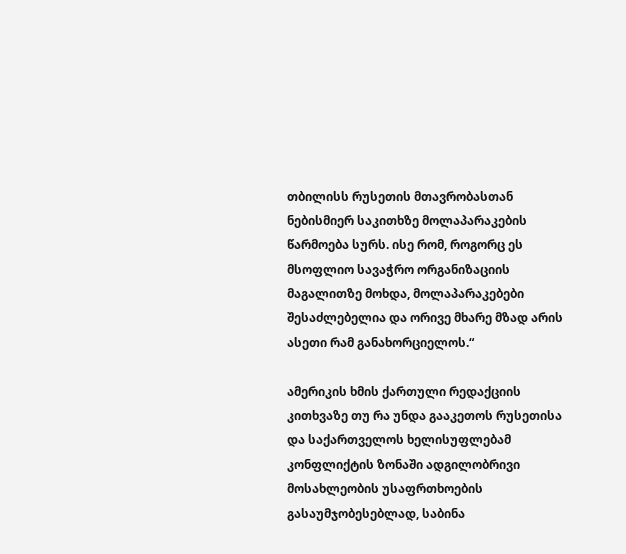თბილისს რუსეთის მთავრობასთან ნებისმიერ საკითხზე მოლაპარაკების წარმოება სურს. ისე რომ, როგორც ეს მსოფლიო სავაჭრო ორგანიზაციის მაგალითზე მოხდა, მოლაპარაკებები შესაძლებელია და ორივე მხარე მზად არის ასეთი რამ განახორციელოს.“

ამერიკის ხმის ქართული რედაქციის კითხვაზე თუ რა უნდა გააკეთოს რუსეთისა და საქართველოს ხელისუფლებამ კონფლიქტის ზონაში ადგილობრივი მოსახლეობის უსაფრთხოების გასაუმჯობესებლად, საბინა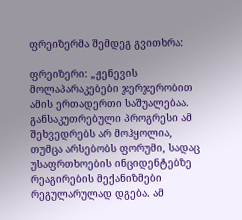ფრეიზერმა შემდეგ გვითხრა:

ფრეიზერი: „ჟენევის მოლაპარაკებები ჯერჯერობით ამის ერთადერთი საშუალებაა. განსაკუთრებული პროგრესი ამ შეხვედრებს არ მოჰყოლია, თუმცა არსებობს ფორუმი, სადაც უსაფრთხოების ინციდენტებზე რეაგირების მექანიზმები რეგულარულად დგება. ამ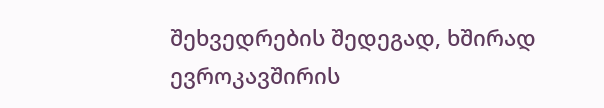შეხვედრების შედეგად, ხშირად ევროკავშირის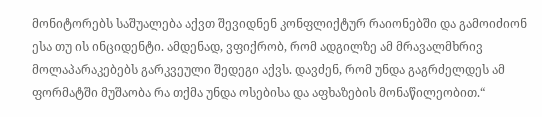მონიტორებს საშუალება აქვთ შევიდნენ კონფლიქტურ რაიონებში და გამოიძიონ ესა თუ ის ინციდენტი. ამდენად, ვფიქრობ, რომ ადგილზე ამ მრავალმხრივ მოლაპარაკებებს გარკვეული შედეგი აქვს. დავძენ, რომ უნდა გაგრძელდეს ამ ფორმატში მუშაობა რა თქმა უნდა ოსებისა და აფხაზების მონაწილეობით.“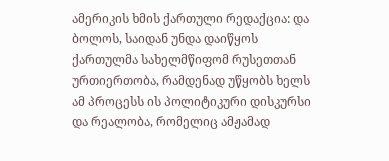ამერიკის ხმის ქართული რედაქცია: და ბოლოს, საიდან უნდა დაიწყოს ქართულმა სახელმწიფომ რუსეთთან ურთიერთობა, რამდენად უწყობს ხელს ამ პროცესს ის პოლიტიკური დისკურსი და რეალობა, რომელიც ამჟამად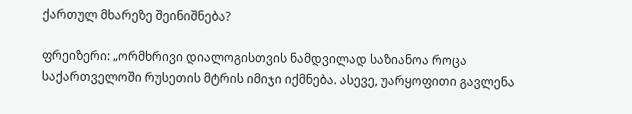ქართულ მხარეზე შეინიშნება?

ფრეიზერი: „ორმხრივი დიალოგისთვის ნამდვილად საზიანოა როცა საქართველოში რუსეთის მტრის იმიჯი იქმნება. ასევე, უარყოფითი გავლენა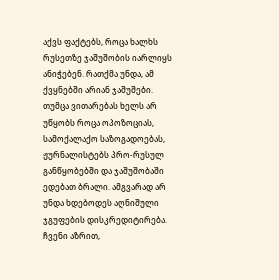აქვს ფაქტებს, როცა ხალხს რუსეთზე ჯაშუშობის იარლიყს ანიჭებენ. რათქმა უნდა, ამ ქვყნებში არიან ჯაშუშები. თუმცა ვითარებას ხელს არ უწყობს როცა ოპოზოციას, სამოქალაქო საზოგადოებას, ჟურნალისტებს პრო-რუსულ განწყობებში და ჯაშუშობაში ედებათ ბრალი. ამგვარად არ უნდა ხდებოდეს აღნიშული ჯგუფების დისკრედიტირება. ჩვენი აზრით,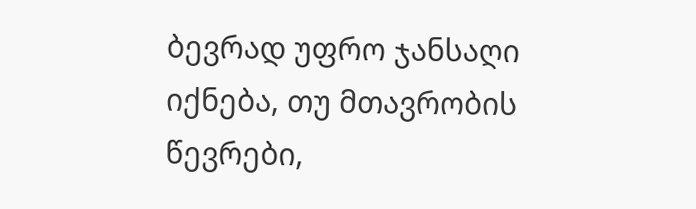ბევრად უფრო ჯანსაღი იქნება, თუ მთავრობის წევრები,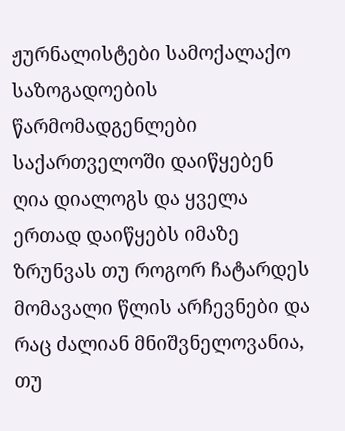ჟურნალისტები სამოქალაქო საზოგადოების წარმომადგენლები საქართველოში დაიწყებენ ღია დიალოგს და ყველა ერთად დაიწყებს იმაზე ზრუნვას თუ როგორ ჩატარდეს მომავალი წლის არჩევნები და რაც ძალიან მნიშვნელოვანია, თუ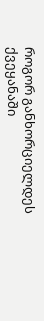როგორ განხორციელდეს ქვეყანაში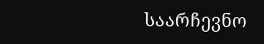საარჩევნო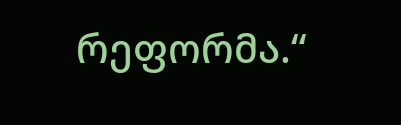რეფორმა.“